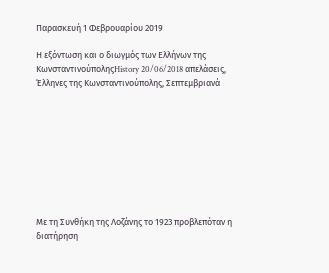Παρασκευή 1 Φεβρουαρίου 2019

Η εξόντωση και ο διωγμός των Ελλήνων της ΚωνσταντινούποληςHistory 20/06/2018 απελάσεις, Έλληνες της Κωνσταντινούπολης, Σεπτεμβριανά









Με τη Συνθήκη της Λοζάνης το 1923 προβλεπόταν η διατήρηση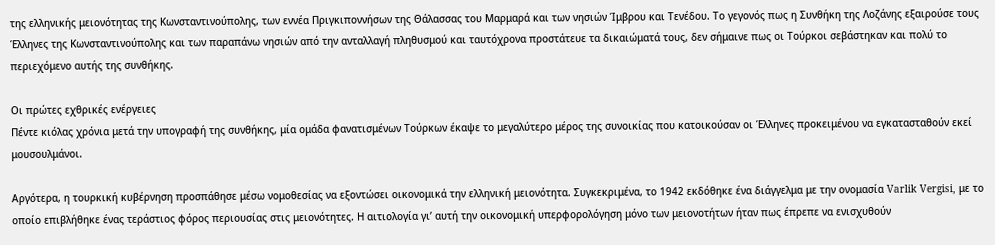της ελληνικής μειονότητας της Κωνσταντινούπολης, των εννέα Πριγκιποννήσων της Θάλασσας του Μαρμαρά και των νησιών Ίμβρου και Τενέδου. Το γεγονός πως η Συνθήκη της Λοζάνης εξαιρούσε τους Έλληνες της Κωνσταντινούπολης και των παραπάνω νησιών από την ανταλλαγή πληθυσμού και ταυτόχρονα προστάτευε τα δικαιώματά τους, δεν σήμαινε πως οι Τούρκοι σεβάστηκαν και πολύ το περιεχόμενο αυτής της συνθήκης.

Οι πρώτες εχθρικές ενέργειες
Πέντε κιόλας χρόνια μετά την υπογραφή της συνθήκης, μία ομάδα φανατισμένων Τούρκων έκαψε το μεγαλύτερο μέρος της συνοικίας που κατοικούσαν οι Έλληνες προκειμένου να εγκατασταθούν εκεί μουσουλμάνοι.

Αργότερα, η τουρκική κυβέρνηση προσπάθησε μέσω νομοθεσίας να εξοντώσει οικονομικά την ελληνική μειονότητα. Συγκεκριμένα, το 1942 εκδόθηκε ένα διάγγελμα με την ονομασία Varlik Vergisi, με το οποίο επιβλήθηκε ένας τεράστιος φόρος περιουσίας στις μειονότητες. Η αιτιολογία γι’ αυτή την οικονομική υπερφορολόγηση μόνο των μειονοτήτων ήταν πως έπρεπε να ενισχυθούν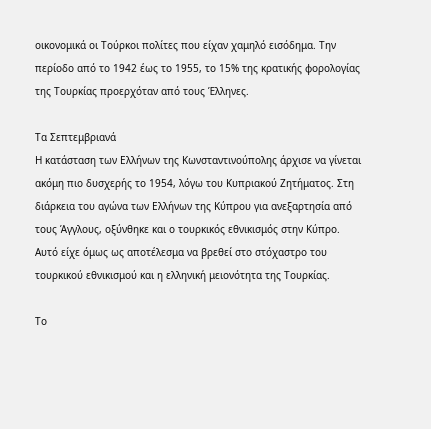οικονομικά οι Τούρκοι πολίτες που είχαν χαμηλό εισόδημα. Την περίοδο από το 1942 έως το 1955, το 15% της κρατικής φορολογίας της Τουρκίας προερχόταν από τους Έλληνες.

Τα Σεπτεμβριανά
Η κατάσταση των Ελλήνων της Κωνσταντινούπολης άρχισε να γίνεται ακόμη πιο δυσχερής το 1954, λόγω του Κυπριακού Ζητήματος. Στη διάρκεια του αγώνα των Ελλήνων της Κύπρου για ανεξαρτησία από τους Άγγλους, οξύνθηκε και ο τουρκικός εθνικισμός στην Κύπρο. Αυτό είχε όμως ως αποτέλεσμα να βρεθεί στο στόχαστρο του τουρκικού εθνικισμού και η ελληνική μειονότητα της Τουρκίας.

Το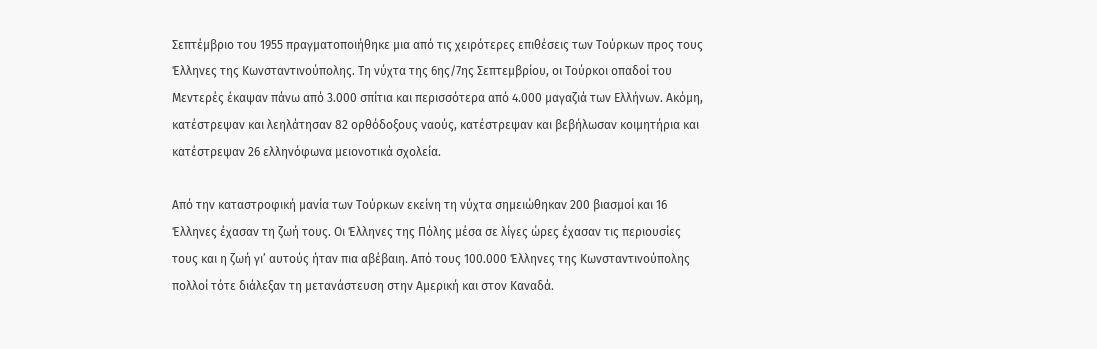Σεπτέμβριο του 1955 πραγματοποιήθηκε μια από τις χειρότερες επιθέσεις των Τούρκων προς τους Έλληνες της Κωνσταντινούπολης. Τη νύχτα της 6ης/7ης Σεπτεμβρίου, οι Τούρκοι οπαδοί του Μεντερές έκαψαν πάνω από 3.000 σπίτια και περισσότερα από 4.000 μαγαζιά των Ελλήνων. Ακόμη, κατέστρεψαν και λεηλάτησαν 82 ορθόδοξους ναούς, κατέστρεψαν και βεβήλωσαν κοιμητήρια και κατέστρεψαν 26 ελληνόφωνα μειονοτικά σχολεία.

Από την καταστροφική μανία των Τούρκων εκείνη τη νύχτα σημειώθηκαν 200 βιασμοί και 16 Έλληνες έχασαν τη ζωή τους. Οι Έλληνες της Πόλης μέσα σε λίγες ώρες έχασαν τις περιουσίες τους και η ζωή γι’ αυτούς ήταν πια αβέβαιη. Από τους 100.000 Έλληνες της Κωνσταντινούπολης πολλοί τότε διάλεξαν τη μετανάστευση στην Αμερική και στον Καναδά.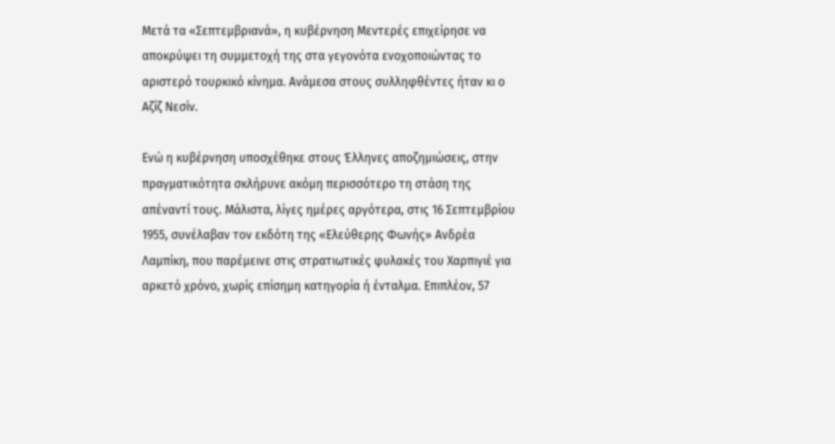Μετά τα «Σεπτεμβριανά», η κυβέρνηση Μεντερές επιχείρησε να αποκρύψει τη συμμετοχή της στα γεγονότα ενοχοποιώντας το αριστερό τουρκικό κίνημα. Ανάμεσα στους συλληφθέντες ήταν κι ο Αζίζ Νεσίν.

Ενώ η κυβέρνηση υποσχέθηκε στους Έλληνες αποζημιώσεις, στην πραγματικότητα σκλήρυνε ακόμη περισσότερο τη στάση της απέναντί τους. Μάλιστα, λίγες ημέρες αργότερα, στις 16 Σεπτεμβρίου 1955, συνέλαβαν τον εκδότη της «Ελεύθερης Φωνής» Ανδρέα Λαμπίκη, που παρέμεινε στις στρατιωτικές φυλακές του Χαρπιγιέ για αρκετό χρόνο, χωρίς επίσημη κατηγορία ή ένταλμα. Επιπλέον, 57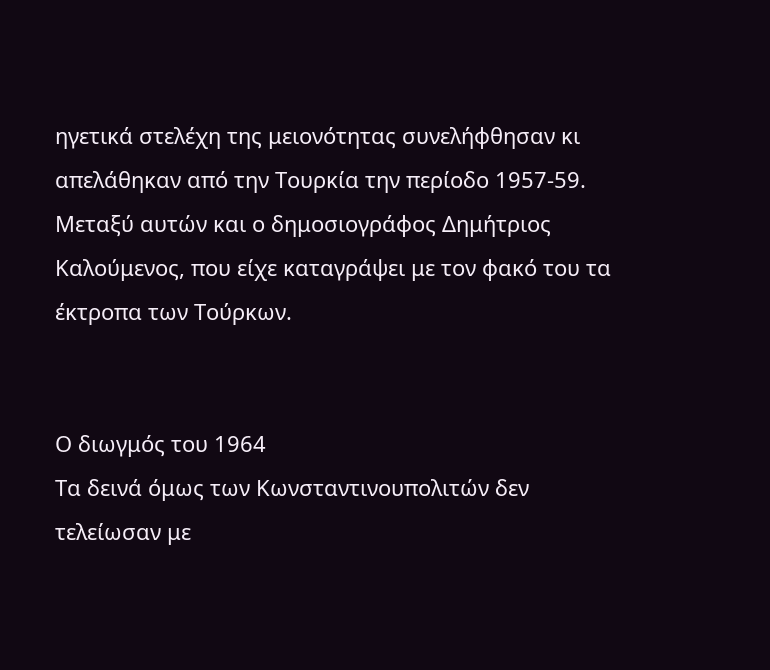ηγετικά στελέχη της μειονότητας συνελήφθησαν κι απελάθηκαν από την Τουρκία την περίοδο 1957-59. Μεταξύ αυτών και ο δημοσιογράφος Δημήτριος Καλούμενος, που είχε καταγράψει με τον φακό του τα έκτροπα των Τούρκων.


Ο διωγμός του 1964
Τα δεινά όμως των Κωνσταντινουπολιτών δεν τελείωσαν με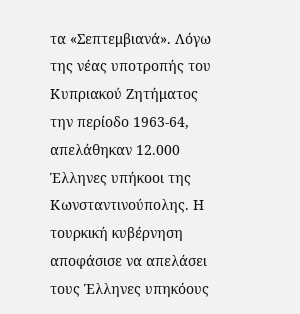τα «Σεπτεμβιανά». Λόγω της νέας υποτροπής του Κυπριακού Ζητήματος την περίοδο 1963-64, απελάθηκαν 12.000 Έλληνες υπήκοοι της Κωνσταντινούπολης. Η τουρκική κυβέρνηση αποφάσισε να απελάσει τους Έλληνες υπηκόους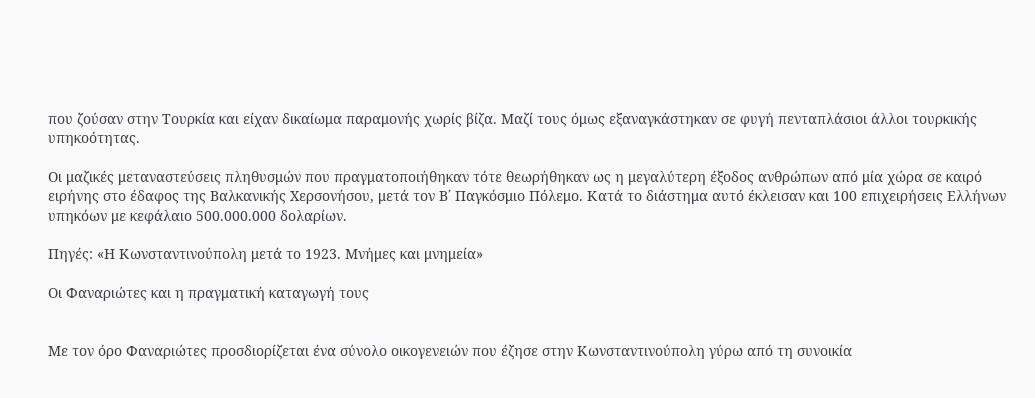που ζούσαν στην Τουρκία και είχαν δικαίωμα παραμονής χωρίς βίζα. Μαζί τους όμως εξαναγκάστηκαν σε φυγή πενταπλάσιοι άλλοι τουρκικής υπηκοότητας.

Οι μαζικές μεταναστεύσεις πληθυσμών που πραγματοποιήθηκαν τότε θεωρήθηκαν ως η μεγαλύτερη έξοδος ανθρώπων από μία χώρα σε καιρό ειρήνης στο έδαφος της Βαλκανικής Χερσονήσου, μετά τον Β΄ Παγκόσμιο Πόλεμο. Κατά το διάστημα αυτό έκλεισαν και 100 επιχειρήσεις Ελλήνων υπηκόων με κεφάλαιο 500.000.000 δολαρίων.

Πηγές: «Η Κωνσταντινούπολη μετά το 1923. Μνήμες και μνημεία»

Οι Φαναριώτες και η πραγματική καταγωγή τους


Με τον όρο Φαναριώτες προσδιορίζεται ένα σύνολο οικογενειών που έζησε στην Κωνσταντινούπολη γύρω από τη συνοικία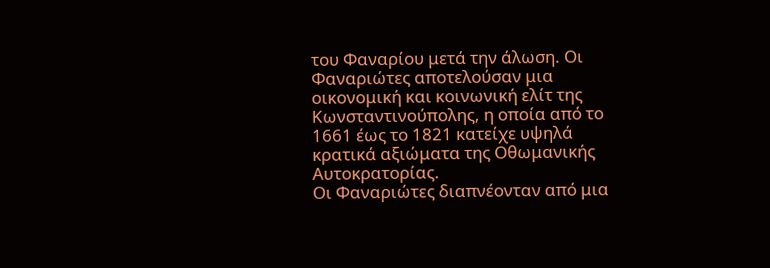του Φαναρίου μετά την άλωση. Οι Φαναριώτες αποτελούσαν μια οικονομική και κοινωνική ελίτ της Κωνσταντινούπολης, η οποία από το 1661 έως το 1821 κατείχε υψηλά κρατικά αξιώματα της Οθωμανικής Αυτοκρατορίας.
Οι Φαναριώτες διαπνέονταν από μια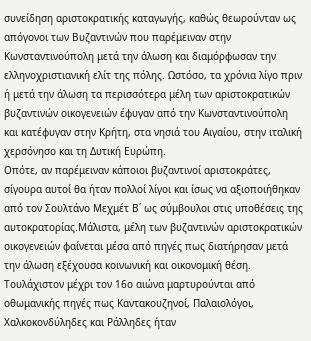συνείδηση αριστοκρατικής καταγωγής, καθώς θεωρούνταν ως απόγονοι των Βυζαντινών που παρέμειναν στην Κωνσταντινούπολη μετά την άλωση και διαμόρφωσαν την ελληνοχριστιανική ελίτ της πόλης. Ωστόσο, τα χρόνια λίγο πριν ή μετά την άλωση τα περισσότερα μέλη των αριστοκρατικών βυζαντινών οικογενειών έφυγαν από την Κωνσταντινούπολη και κατέφυγαν στην Κρήτη, στα νησιά του Αιγαίου, στην ιταλική χερσόνησο και τη Δυτική Ευρώπη.
Οπότε, αν παρέμειναν κάποιοι βυζαντινοί αριστοκράτες, σίγουρα αυτοί θα ήταν πολλοί λίγοι και ίσως να αξιοποιήθηκαν από τον Σουλτάνο Μεχμέτ Β΄ ως σύμβουλοι στις υποθέσεις της αυτοκρατορίας.Μάλιστα, μέλη των βυζαντινών αριστοκρατικών οικογενειών φαίνεται μέσα από πηγές πως διατήρησαν μετά την άλωση εξέχουσα κοινωνική και οικονομική θέση. Τουλάχιστον μέχρι τον 16ο αιώνα μαρτυρούνται από οθωμανικής πηγές πως Καντακουζηνοί, Παλαιολόγοι, Χαλκοκονδύληδες και Ράλληδες ήταν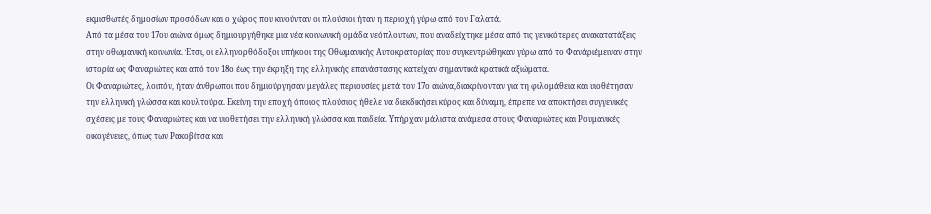εκμισθωτές δημοσίων προσόδων και ο χώρος που κινούνταν οι πλούσιοι ήταν η περιοχή γύρω από τον Γαλατά.
Από τα μέσα του 17ου αιώνα όμως δημιουργήθηκε μια νέα κοινωνική ομάδα νεόπλουτων, που αναδείχτηκε μέσα από τις γενικότερες ανακατατάξεις στην οθωμανική κοινωνία. Έτσι, οι ελληνορθόδοξοι υπήκοοι της Οθωμανικής Αυτοκρατορίας που συγκεντρώθηκαν γύρω από το Φανάριέμειναν στην ιστορία ως Φαναριώτες και από τον 18ο έως την έκρηξη της ελληνικής επανάστασης κατείχαν σημαντικά κρατικά αξιώματα.
Οι Φαναριώτες, λοιπόν, ήταν άνθρωποι που δημιούργησαν μεγάλες περιουσίες μετά τον 17ο αιώνα,διακρίνονταν για τη φιλομάθεια και υιοθέτησαν την ελληνική γλώσσα και κουλτούρα. Εκείνη την εποχή όποιος πλούσιος ήθελε να διεκδικήσει κύρος και δύναμη, έπρεπε να αποκτήσει συγγενικές σχέσεις με τους Φαναριώτες και να υιοθετήσει την ελληνική γλώσσα και παιδεία. Υπήρχαν μάλιστα ανάμεσα στους Φαναριώτες και Ρουμανικές οικογένειες, όπως των Ρακοβίτσα και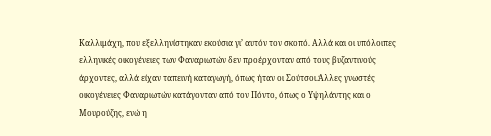Καλλιμάχη, που εξελληνίστηκαν εκούσια γι’ αυτόν τον σκοπό. Αλλά και οι υπόλοιπες ελληνικές οικογένειες των Φαναριωτών δεν προέρχονταν από τους βυζαντινούς άρχοντες, αλλά είχαν ταπεινή καταγωγή, όπως ήταν οι Σούτσοι.Άλλες γνωστές οικογένειες Φαναριωτών κατάγονταν από τον Πόντο, όπως ο Υψηλάντης και ο Μουρούζης, ενώ η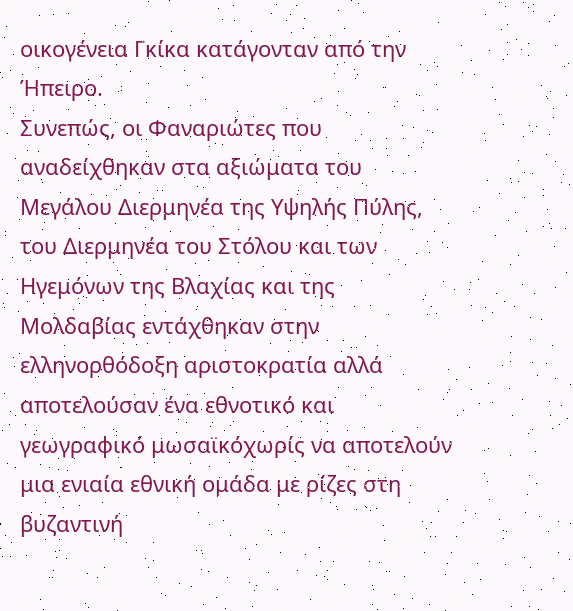οικογένεια Γκίκα κατάγονταν από την Ήπειρο.
Συνεπώς, οι Φαναριώτες που αναδείχθηκαν στα αξιώματα του Μεγάλου Διερμηνέα της Υψηλής Πύλης, του Διερμηνέα του Στόλου και των Ηγεμόνων της Βλαχίας και της Μολδαβίας εντάχθηκαν στην ελληνορθόδοξη αριστοκρατία αλλά αποτελούσαν ένα εθνοτικό και γεωγραφικό μωσαϊκόχωρίς να αποτελούν μια ενιαία εθνική ομάδα με ρίζες στη βυζαντινή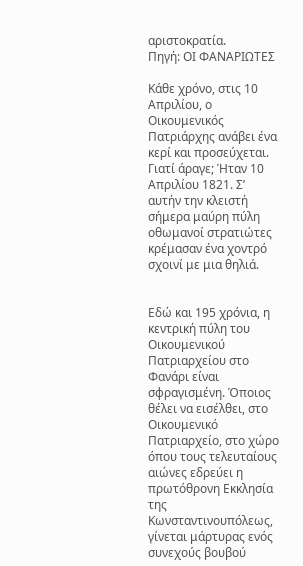αριστοκρατία.
Πηγή: ΟΙ ΦΑΝΑΡΙΩΤΕΣ

Κάθε χρόνο, στις 10 Απριλίου, ο Οικουμενικός Πατριάρχης ανάβει ένα κερί και προσεύχεται. Γιατί άραγε; Ήταν 10 Απριλίου 1821. Σ’ αυτήν την κλειστή σήμερα μαύρη πύλη οθωμανοί στρατιώτες κρέμασαν ένα χοντρό σχοινί με μια θηλιά.


Εδώ και 195 χρόνια, η κεντρική πύλη του Οικουμενικού Πατριαρχείου στο Φανάρι είναι σφραγισμένη. Όποιος θέλει να εισέλθει, στο Οικουμενικό Πατριαρχείο, στο χώρο όπου τους τελευταίους αιώνες εδρεύει η πρωτόθρονη Εκκλησία της Κωνσταντινουπόλεως, γίνεται μάρτυρας ενός συνεχούς βουβού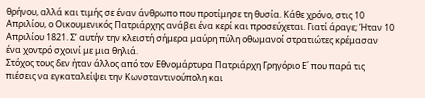θρήνου, αλλά και τιμής σε έναν άνθρωπο που προτίμησε τη θυσία. Κάθε χρόνο, στις 10 Απριλίου, ο Οικουμενικός Πατριάρχης ανάβει ένα κερί και προσεύχεται. Γιατί άραγε; Ήταν 10 Απριλίου 1821. Σ’ αυτήν την κλειστή σήμερα μαύρη πύλη οθωμανοί στρατιώτες κρέμασαν ένα χοντρό σχοινί με μια θηλιά.
Στόχος τους δεν ήταν άλλος από τον Εθνομάρτυρα Πατριάρχη Γρηγόριο Ε΄ που παρά τις πιέσεις να εγκαταλείψει την Κωνσταντινούπολη και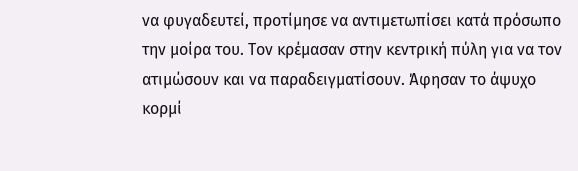να φυγαδευτεί, προτίμησε να αντιμετωπίσει κατά πρόσωπο την μοίρα του. Τον κρέμασαν στην κεντρική πύλη για να τον ατιμώσουν και να παραδειγματίσουν. Άφησαν το άψυχο κορμί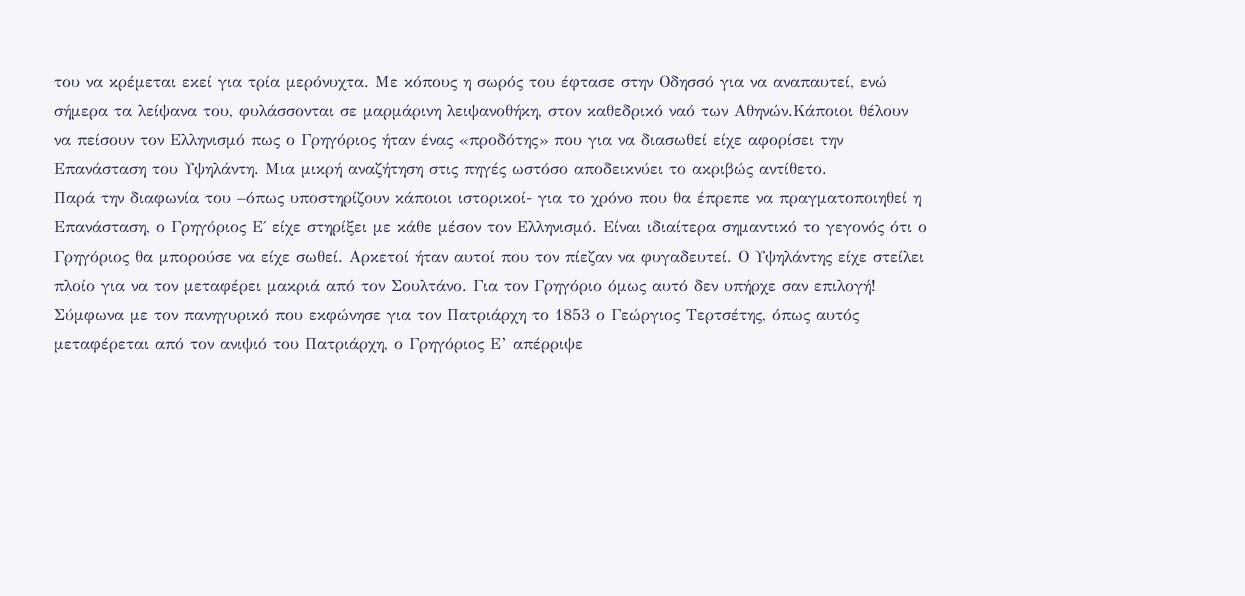του να κρέμεται εκεί για τρία μερόνυχτα. Με κόπους η σωρός του έφτασε στην Οδησσό για να αναπαυτεί, ενώ σήμερα τα λείψανα του, φυλάσσονται σε μαρμάρινη λειψανοθήκη, στον καθεδρικό ναό των Αθηνών.Κάποιοι θέλουν να πείσουν τον Ελληνισμό πως ο Γρηγόριος ήταν ένας «προδότης» που για να διασωθεί είχε αφορίσει την Επανάσταση του Υψηλάντη. Μια μικρή αναζήτηση στις πηγές ωστόσο αποδεικνύει το ακριβώς αντίθετο.
Παρά την διαφωνία του –όπως υποστηρίζουν κάποιοι ιστορικοί- για το χρόνο που θα έπρεπε να πραγματοποιηθεί η Επανάσταση, ο Γρηγόριος Ε΄ είχε στηρίξει με κάθε μέσον τον Ελληνισμό. Είναι ιδιαίτερα σημαντικό το γεγονός ότι ο Γρηγόριος θα μπορούσε να είχε σωθεί. Αρκετοί ήταν αυτοί που τον πίεζαν να φυγαδευτεί. Ο Υψηλάντης είχε στείλει πλοίο για να τον μεταφέρει μακριά από τον Σουλτάνο. Για τον Γρηγόριο όμως αυτό δεν υπήρχε σαν επιλογή!
Σύμφωνα με τον πανηγυρικό που εκφώνησε για τον Πατριάρχη το 1853 ο Γεώργιος Τερτσέτης, όπως αυτός μεταφέρεται από τον ανιψιό του Πατριάρχη, ο Γρηγόριος Ε’ απέρριψε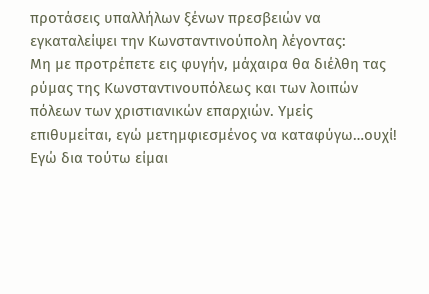προτάσεις υπαλλήλων ξένων πρεσβειών να εγκαταλείψει την Κωνσταντινούπολη λέγοντας:
Μη με προτρέπετε εις φυγήν, μάχαιρα θα διέλθη τας ρύμας της Κωνσταντινουπόλεως και των λοιπών πόλεων των χριστιανικών επαρχιών. Υμείς επιθυμείται, εγώ μετημφιεσμένος να καταφύγω…ουχί! Εγώ δια τούτω είμαι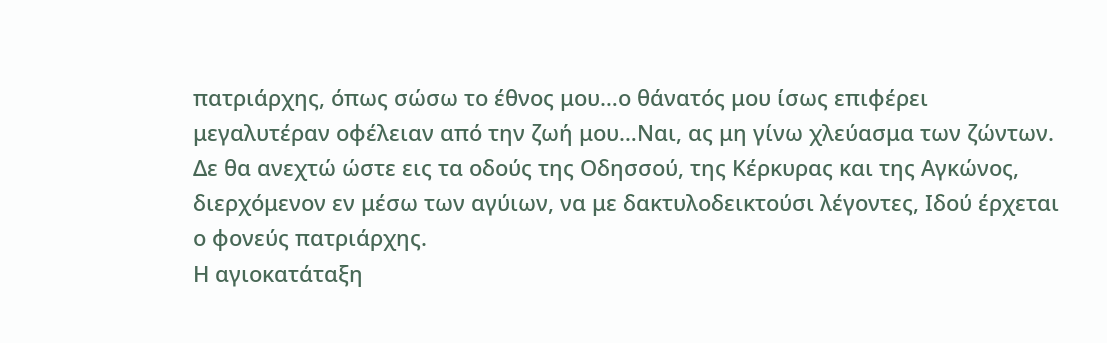πατριάρχης, όπως σώσω το έθνος μου…ο θάνατός μου ίσως επιφέρει μεγαλυτέραν οφέλειαν από την ζωή μου…Ναι, ας μη γίνω χλεύασμα των ζώντων. Δε θα ανεχτώ ώστε εις τα οδούς της Οδησσού, της Κέρκυρας και της Αγκώνος, διερχόμενον εν μέσω των αγύιων, να με δακτυλοδεικτούσι λέγοντες, Ιδού έρχεται ο φονεύς πατριάρχης.
Η αγιοκατάταξη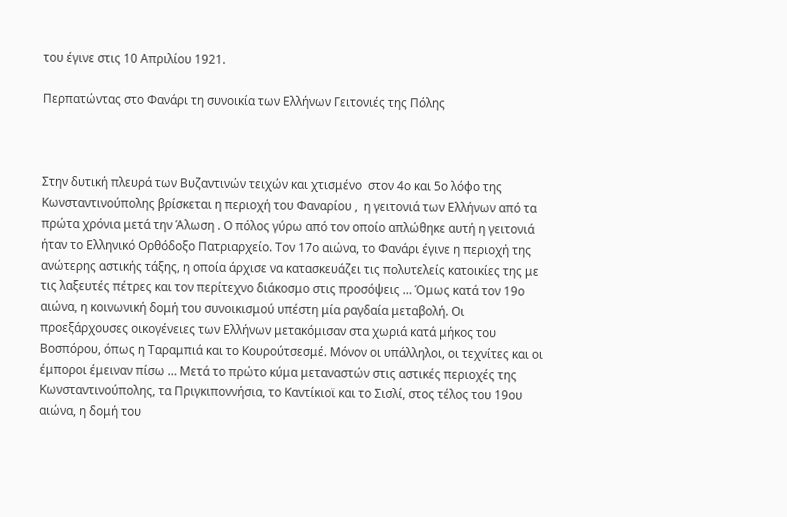του έγινε στις 10 Απριλίου 1921.

Περπατώντας στο Φανάρι τη συνοικία των Ελλήνων Γειτονιές της Πόλης



Στην δυτική πλευρά των Βυζαντινών τειχών και χτισμένο  στον 4ο και 5ο λόφο της Κωνσταντινούπολης βρίσκεται η περιοχή του Φαναρίου ,  η γειτονιά των Ελλήνων από τα πρώτα χρόνια μετά την Άλωση . Ο πόλος γύρω από τον οποίο απλώθηκε αυτή η γειτονιά ήταν το Ελληνικό Ορθόδοξο Πατριαρχείο. Τον 17ο αιώνα, το Φανάρι έγινε η περιοχή της ανώτερης αστικής τάξης, η οποία άρχισε να κατασκευάζει τις πολυτελείς κατοικίες της με τις λαξευτές πέτρες και τον περίτεχνο διάκοσμο στις προσόψεις … Όμως κατά τον 19ο αιώνα, η κοινωνική δομή του συνοικισμού υπέστη μία ραγδαία μεταβολή. Οι προεξάρχουσες οικογένειες των Ελλήνων μετακόμισαν στα χωριά κατά μήκος του Βοσπόρου, όπως η Ταραμπιά και το Κουρούτσεσμέ. Μόνον οι υπάλληλοι, οι τεχνίτες και οι έμποροι έμειναν πίσω … Μετά το πρώτο κύμα μεταναστών στις αστικές περιοχές της Κωνσταντινούπολης, τα Πριγκιποννήσια, το Καντίκιοϊ και το Σισλί, στος τέλος του 19ου αιώνα, η δομή του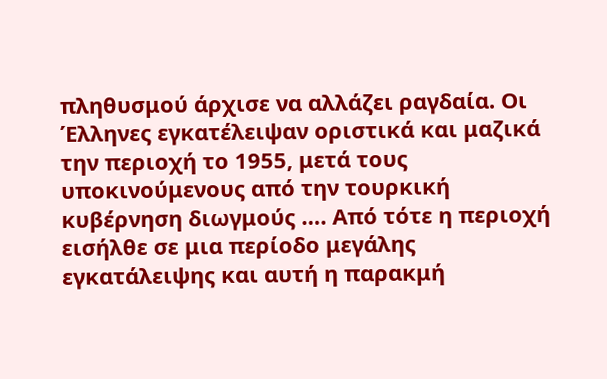πληθυσμού άρχισε να αλλάζει ραγδαία. Οι Έλληνες εγκατέλειψαν οριστικά και μαζικά την περιοχή το 1955, μετά τους υποκινούμενους από την τουρκική κυβέρνηση διωγμούς …. Από τότε η περιοχή εισήλθε σε μια περίοδο μεγάλης εγκατάλειψης και αυτή η παρακμή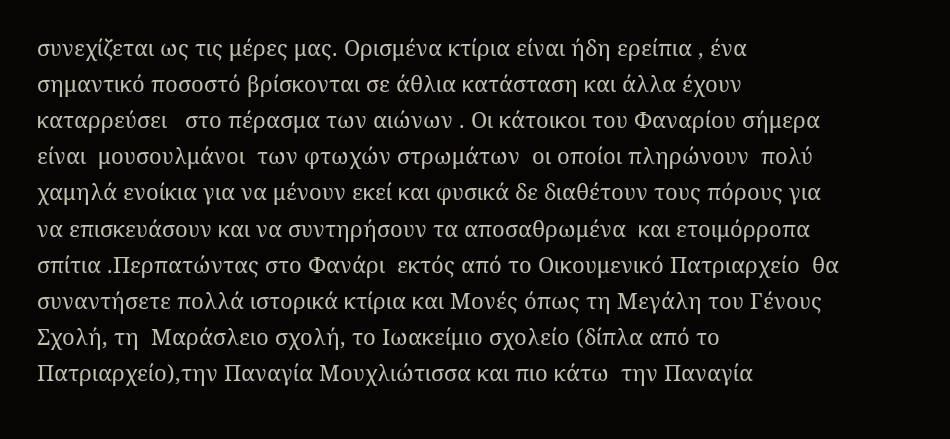συνεχίζεται ως τις μέρες μας. Ορισμένα κτίρια είναι ήδη ερείπια , ένα σημαντικό ποσοστό βρίσκονται σε άθλια κατάσταση και άλλα έχουν  καταρρεύσει   στο πέρασμα των αιώνων . Οι κάτοικοι του Φαναρίου σήμερα είναι  μουσουλμάνοι  των φτωχών στρωμάτων  οι οποίοι πληρώνουν  πολύ χαμηλά ενοίκια για να μένουν εκεί και φυσικά δε διαθέτουν τους πόρους για να επισκευάσουν και να συντηρήσουν τα αποσαθρωμένα  και ετοιμόρροπα σπίτια .Περπατώντας στο Φανάρι  εκτός από το Οικουμενικό Πατριαρχείο  θα συναντήσετε πολλά ιστορικά κτίρια και Μονές όπως τη Μεγάλη του Γένους Σχολή, τη  Μαράσλειο σχολή, το Ιωακείμιο σχολείο (δίπλα από το Πατριαρχείο),την Παναγία Μουχλιώτισσα και πιο κάτω  την Παναγία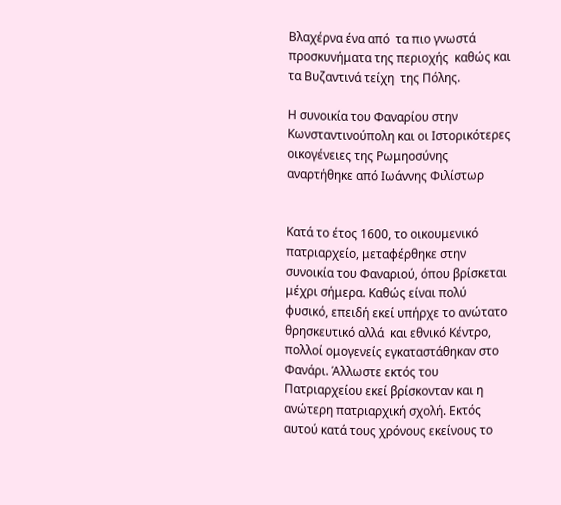Βλαχέρνα ένα από  τα πιο γνωστά προσκυνήματα της περιοχής  καθώς και τα Βυζαντινά τείχη  της Πόλης.

Η συνοικία του Φαναρίου στην Κωνσταντινούπολη και οι Ιστορικότερες οικογένειες της Ρωμηοσύνης αναρτήθηκε από Ιωάννης Φιλίστωρ


Κατά το έτος 1600, το οικουμενικό πατριαρχείο, μεταφέρθηκε στην συνοικία του Φαναριού, όπου βρίσκεται μέχρι σήμερα. Καθώς είναι πολύ φυσικό, επειδή εκεί υπήρχε το ανώτατο θρησκευτικό αλλά  και εθνικό Κέντρο, πολλοί ομογενείς εγκαταστάθηκαν στο Φανάρι. Άλλωστε εκτός του Πατριαρχείου εκεί βρίσκονταν και η ανώτερη πατριαρχική σχολή. Εκτός αυτού κατά τους χρόνους εκείνους το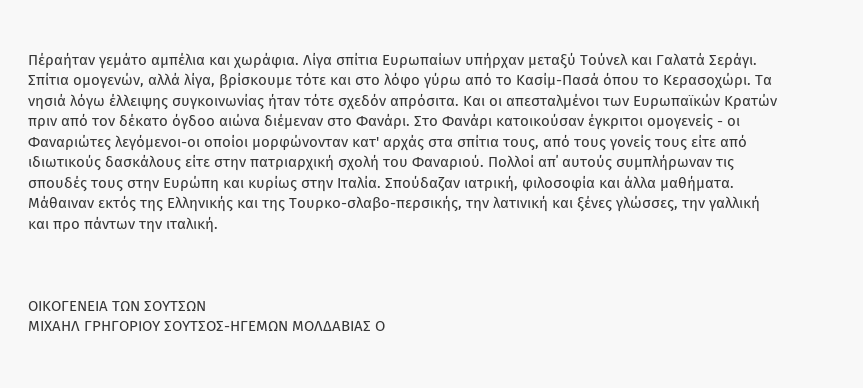Πέραήταν γεμάτο αμπέλια και χωράφια. Λίγα σπίτια Ευρωπαίων υπήρχαν μεταξύ Τούνελ και Γαλατά Σεράγι. Σπίτια ομογενών, αλλά λίγα, βρίσκουμε τότε και στο λόφο γύρω από το Κασίμ-Πασά όπου το Κερασοχώρι. Τα νησιά λόγω έλλειψης συγκοινωνίας ήταν τότε σχεδόν απρόσιτα. Και οι απεσταλμένοι των Ευρωπαϊκών Κρατών πριν από τον δέκατο όγδοο αιώνα διέμεναν στο Φανάρι. Στο Φανάρι κατοικούσαν έγκριτοι ομογενείς - oι Φαναριώτες λεγόμενοι-οι οποίοι μορφώνονταν κατ' αρχάς στα σπίτια τους, από τους γονείς τους είτε από ιδιωτικούς δασκάλους είτε στην πατριαρχική σχολή του Φαναριού. Πολλοί απ΄ αυτούς συμπλήρωναν τις σπουδές τους στην Ευρώπη και κυρίως στην Ιταλία. Σπούδαζαν ιατρική, φιλοσοφία και άλλα μαθήματα. Μάθαιναν εκτός της Ελληνικής και της Τουρκο-σλαβο-περσικής, την λατινική και ξένες γλώσσες, την γαλλική και προ πάντων την ιταλική.



ΟΙΚΟΓΕΝΕΙΑ ΤΩΝ ΣΟΥΤΣΩΝ
ΜΙΧΑΗΛ ΓΡΗΓΟΡΙΟΥ ΣΟΥΤΣΟΣ-ΗΓΕΜΩΝ ΜΟΛΔΑΒΙΑΣ Ο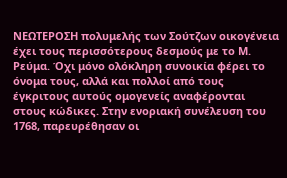ΝΕΩΤΕΡΟΣΗ πολυμελής των Σούτζων οικογένεια έχει τους περισσότερους δεσμούς με το Μ. Ρεύμα. Όχι μόνο ολόκληρη συνοικία φέρει το όνομα τους, αλλά και πολλοί από τους έγκριτους αυτούς ομογενείς αναφέρονται στους κώδικες. Στην ενοριακή συνέλευση του 1768, παρευρέθησαν οι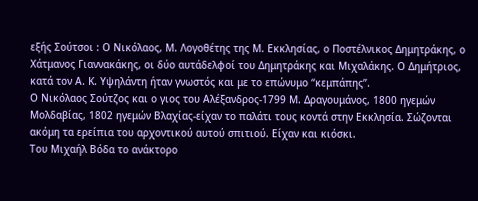εξής Σούτσοι : Ο Νικόλαος, Μ. Λογοθέτης της Μ. Εκκλησίας, ο Ποστέλνικος Δημητράκης, ο Χάτμανος Γιαννακάκης, οι δύο αυτάδελφοί του Δημητράκης και Μιχαλάκης. Ο Δημήτριος, κατά τον Α. Κ. Υψηλάντη ήταν γνωστός και με το επώνυμο “κεμπάπης”.
Ο Νικόλαος Σούτζος και ο γιος του Αλέξανδρος-1799 Μ. Δραγουμάνος, 1800 ηγεμών Μολδαβίας, 1802 ηγεμών Βλαχίας-είχαν το παλάτι τους κοντά στην Εκκλησία. Σώζονται ακόμη τα ερείπια του αρχοντικού αυτού σπιτιού. Είχαν και κιόσκι.
Του Μιχαήλ Βόδα το ανάκτορο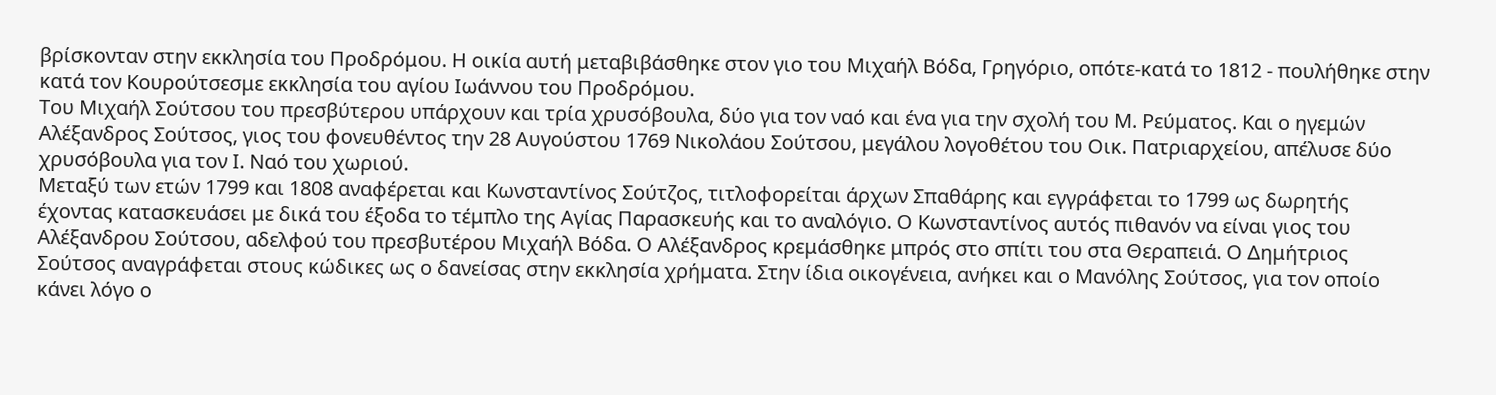βρίσκονταν στην εκκλησία του Προδρόμου. Η οικία αυτή μεταβιβάσθηκε στον γιο του Μιχαήλ Βόδα, Γρηγόριο, οπότε-κατά το 1812 - πουλήθηκε στην κατά τον Κουρούτσεσμε εκκλησία του αγίου Ιωάννου του Προδρόμου.
Του Μιχαήλ Σούτσου του πρεσβύτερου υπάρχουν και τρία χρυσόβουλα, δύο για τον ναό και ένα για την σχολή του Μ. Ρεύματος. Και ο ηγεμών Αλέξανδρος Σούτσος, γιος του φονευθέντος την 28 Αυγούστου 1769 Νικολάου Σούτσου, μεγάλου λογοθέτου του Οικ. Πατριαρχείου, απέλυσε δύο χρυσόβουλα για τον Ι. Ναό του χωριού.
Μεταξύ των ετών 1799 και 1808 αναφέρεται και Κωνσταντίνος Σούτζος, τιτλοφορείται άρχων Σπαθάρης και εγγράφεται το 1799 ως δωρητής έχοντας κατασκευάσει με δικά του έξοδα το τέμπλο της Αγίας Παρασκευής και το αναλόγιο. Ο Κωνσταντίνος αυτός πιθανόν να είναι γιος του Αλέξανδρου Σούτσου, αδελφού του πρεσβυτέρου Μιχαήλ Βόδα. Ο Αλέξανδρος κρεμάσθηκε μπρός στο σπίτι του στα Θεραπειά. Ο Δημήτριος Σούτσος αναγράφεται στους κώδικες ως ο δανείσας στην εκκλησία χρήματα. Στην ίδια οικογένεια, ανήκει και ο Μανόλης Σούτσος, για τον οποίο κάνει λόγο ο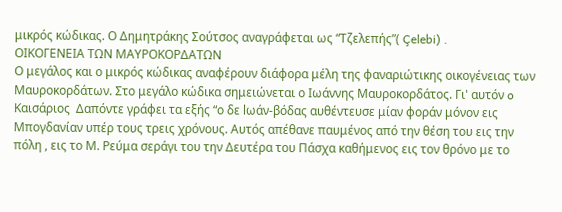μικρός κώδικας. Ο Δημητράκης Σούτσος αναγράφεται ως “Τζελεπής”( Çelebi) .
ΟΙΚΟΓΕΝΕΙΑ ΤΩΝ ΜΑΥΡΟΚΟΡΔΑΤΩΝ
Ο μεγάλος και ο μικρός κώδικας αναφέρουν διάφορα μέλη της φαναριώτικης οικογένειας των Μαυροκορδάτων. Στο μεγάλο κώδικα σημειώνεται ο Ιωάννης Μαυροκορδάτος. Γι' αυτόν o Καισάριος  Δαπόντε γράφει τα εξής “ο δε lωάν-βόδας αυθέντευσε μίαν φοράν μόνον εις Μπογδανίαν υπέρ τους τρεις χρόνους. Αυτός απέθανε παυμένος από την θέση του εις την πόλη , εις το Μ. Ρεύμα σεράγι του την Δευτέρα του Πάσχα καθήμενος εις τον θρόνο με το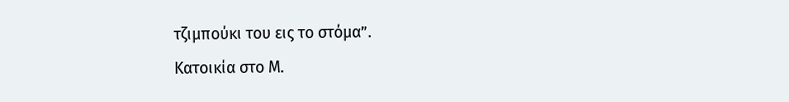τζιμπούκι του εις το στόμα”.
Κατοικία στο Μ.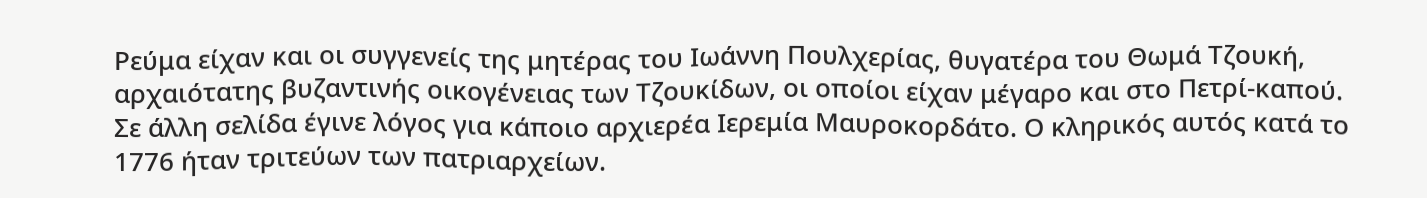Ρεύμα είχαν και oι συγγενείς της μητέρας του Ιωάννη Πουλχερίας, θυγατέρα του Θωμά Τζουκή, αρχαιότατης βυζαντινής οικογένειας των Τζουκίδων, οι οποίοι είχαν μέγαρο και στο Πετρί-καπού.
Σε άλλη σελίδα έγινε λόγος για κάποιο αρχιερέα Ιερεμία Μαυροκορδάτο. Ο κληρικός αυτός κατά το 1776 ήταν τριτεύων των πατριαρχείων.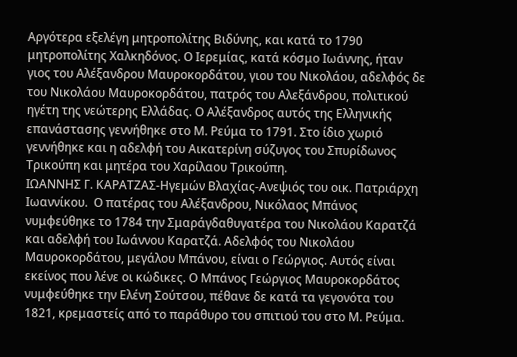Αργότερα εξελέγη μητροπολίτης Βιδύνης, και κατά το 1790 μητροπολίτης Χαλκηδόνος. Ο Ιερεμίας, κατά κόσμο Ιωάννης, ήταν γιος του Αλέξανδρου Μαυροκορδάτου, γιου του Νικολάου, αδελφός δε του Νικολάου Μαυροκορδάτου, πατρός του Αλεξάνδρου, πολιτικού ηγέτη της νεώτερης Ελλάδας. Ο Αλέξανδρος αυτός της Ελληνικής επανάστασης γεννήθηκε στο Μ. Ρεύμα το 1791. Στο ίδιο χωριό γεννήθηκε και η αδελφή του Αικατερίνη σύζυγος του Σπυρίδωνος Τρικούπη και μητέρα του Χαρίλαου Τρικούπη.
ΙΩΑΝΝΗΣ Γ. ΚΑΡΑΤΖΑΣ-Ηγεμών Βλαχίας-Ανεψιός του οικ. Πατριάρχη Ιωαννίκου.  Ο πατέρας του Αλέξανδρου, Νικόλαος Μπάνος νυμφεύθηκε το 1784 την Σμαράγδαθυγατέρα του Νικολάου Καρατζά και αδελφή του Ιωάννου Καρατζά. Αδελφός του Νικολάου Μαυροκορδάτου, μεγάλου Μπάνου, είναι ο Γεώργιος. Αυτός είναι εκείνος που λένε οι κώδικες. Ο Μπάνος Γεώργιος Μαυροκορδάτος νυμφεύθηκε την Ελένη Σούτσου, πέθανε δε κατά τα γεγονότα του 1821, κρεμαστείς από το παράθυρο του σπιτιού του στο Μ. Ρεύμα.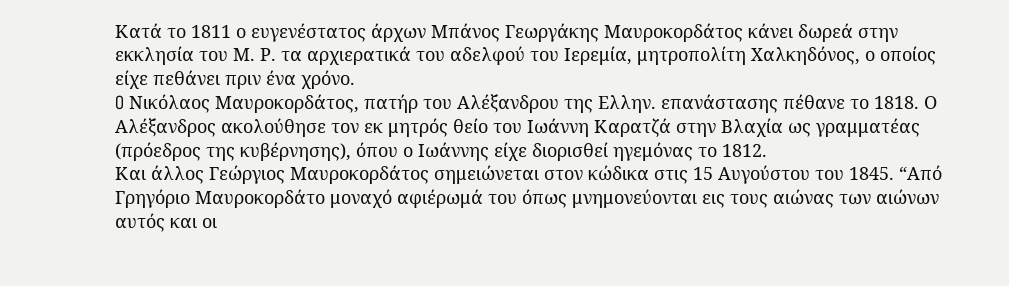Κατά το 1811 ο ευγενέστατος άρχων Μπάνος Γεωργάκης Μαυροκορδάτος κάνει δωρεά στην εκκλησία του Μ. Ρ. τα αρχιερατικά του αδελφού του Ιερεμία, μητροπολίτη Χαλκηδόνος, ο οποίος είχε πεθάνει πριν ένα χρόνο.
O Νικόλαος Μαυροκορδάτος, πατήρ του Αλέξανδρου της Ελλην. επανάστασης πέθανε το 1818. Ο Αλέξανδρος ακολούθησε τον εκ μητρός θείο του Ιωάννη Καρατζά στην Βλαχία ως γραμματέας (πρόεδρος της κυβέρνησης), όπου ο Ιωάννης είχε διορισθεί ηγεμόνας τo 1812.
Και άλλος Γεώργιος Μαυροκορδάτος σημειώνεται στον κώδικα στις 15 Αυγούστου του 1845. “Από Γρηγόριο Μαυροκορδάτο μοναχό αφιέρωμά του όπως μνημονεύονται εις τους αιώνας των αιώνων αυτός και οι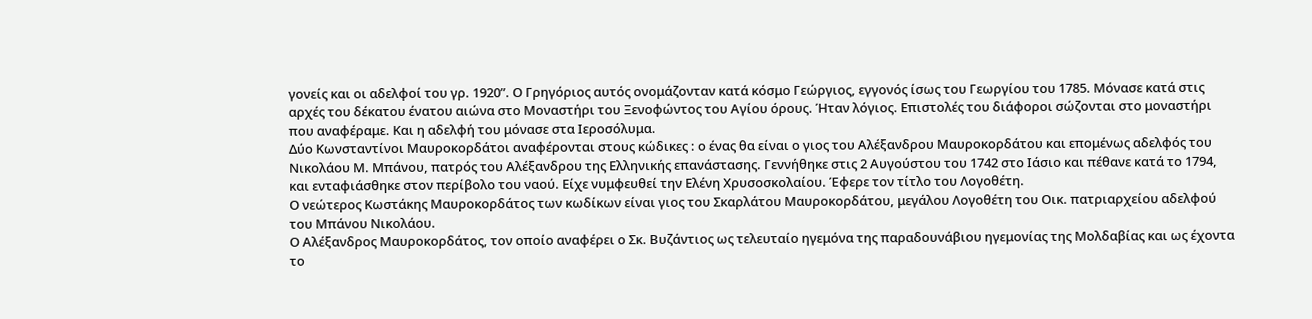γονείς και οι αδελφοί του γρ. 1920”. Ο Γρηγόριος αυτός ονομάζονταν κατά κόσμο Γεώργιος, εγγονός ίσως του Γεωργίου του 1785. Μόνασε κατά στις αρχές του δέκατου ένατου αιώνα στο Μοναστήρι του Ξενοφώντος του Αγίου όρους. Ήταν λόγιος. Επιστολές του διάφοροι σώζονται στο μοναστήρι που αναφέραμε. Και η αδελφή του μόνασε στα Ιεροσόλυμα.
Δύο Κωνσταντίνοι Μαυροκορδάτοι αναφέρονται στους κώδικες : ο ένας θα είναι ο γιος του Αλέξανδρου Μαυροκορδάτου και επομένως αδελφός του Νικολάου Μ. Μπάνου, πατρός του Αλέξανδρου της Ελληνικής επανάστασης. Γεννήθηκε στις 2 Αυγούστου του 1742 στο Ιάσιο και πέθανε κατά το 1794, και ενταφιάσθηκε στον περίβολο του ναού. Είχε νυμφευθεί την Ελένη Χρυσοσκολαίου. Έφερε τον τίτλο του Λογοθέτη.
Ο νεώτερος Κωστάκης Μαυροκορδάτος των κωδίκων είναι γιος του Σκαρλάτου Μαυροκορδάτου, μεγάλου Λογοθέτη του Οικ. πατριαρχείου αδελφού του Μπάνου Νικολάου.
Ο Αλέξανδρος Μαυροκορδάτος, τον οποίο αναφέρει ο Σκ. Βυζάντιος ως τελευταίο ηγεμόνα της παραδουνάβιου ηγεμονίας της Μολδαβίας και ως έχοντα το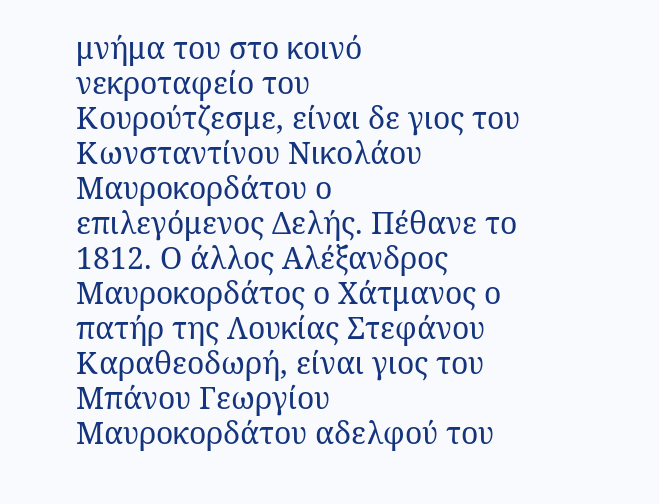μνήμα του στο κοινό νεκροταφείο του Κουρούτζεσμε, είναι δε γιος του Κωνσταντίνου Νικολάου Μαυροκορδάτου ο επιλεγόμενος Δελής. Πέθανε το 1812. Ο άλλος Αλέξανδρος Μαυροκορδάτος ο Χάτμανος ο πατήρ της Λουκίας Στεφάνου Καραθεοδωρή, είναι γιος του Μπάνου Γεωργίου Μαυροκορδάτου αδελφού του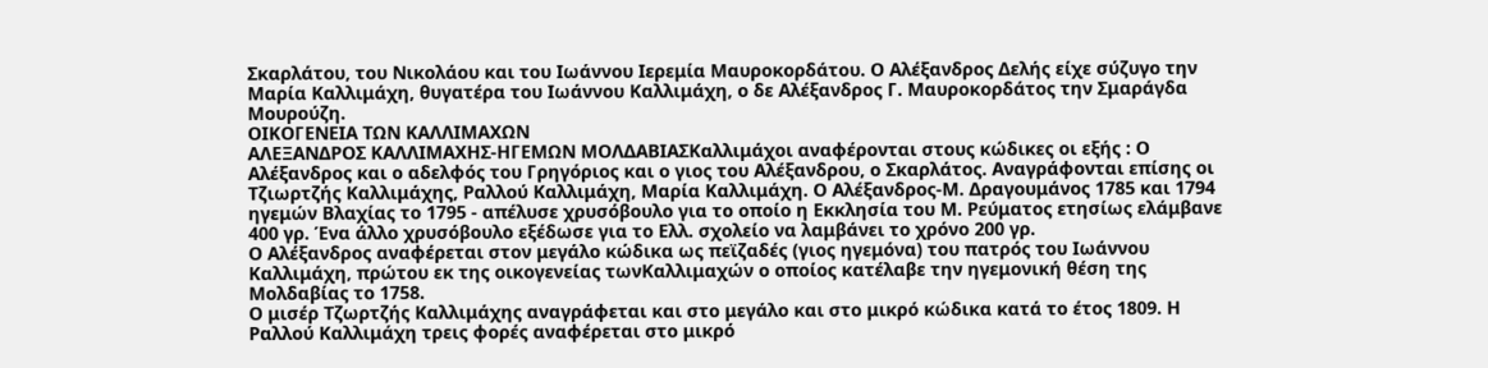Σκαρλάτου, του Νικολάου και του Ιωάννου Ιερεμία Μαυροκορδάτου. Ο Αλέξανδρος Δελής είχε σύζυγο την Μαρία Καλλιμάχη, θυγατέρα του Ιωάννου Καλλιμάχη, ο δε Αλέξανδρος Γ. Μαυροκορδάτος την Σμαράγδα Μουρούζη.
ΟΙΚΟΓΕΝΕΙΑ ΤΩΝ ΚΑΛΛΙΜΑΧΩΝ
ΑΛΕΞΑΝΔΡΟΣ ΚΑΛΛΙΜΑΧΗΣ-ΗΓΕΜΩΝ ΜΟΛΔΑΒΙΑΣΚαλλιμάχoι αναφέρονται στους κώδικες οι εξής : Ο Αλέξανδρος και ο αδελφός του Γρηγόριος και ο γιος του Αλέξανδρου, ο Σκαρλάτος. Αναγράφονται επίσης οι Τζιωρτζής Καλλιμάχης, Ραλλού Καλλιμάχη, Μαρία Καλλιμάχη. Ο Αλέξανδρος-Μ. Δραγουμάνος 1785 και 1794 ηγεμών Βλαχίας το 1795 - απέλυσε χρυσόβουλο για το οποίο η Εκκλησία του Μ. Ρεύματος ετησίως ελάμβανε 400 γρ. Ένα άλλο χρυσόβουλο εξέδωσε για το Ελλ. σχολείο να λαμβάνει το χρόνο 200 γρ.
Ο Αλέξανδρος αναφέρεται στον μεγάλο κώδικα ως πεϊζαδές (γιος ηγεμόνα) του πατρός του Ιωάννου Καλλιμάχη, πρώτου εκ της οικογενείας τωνΚαλλιμαχών ο οποίος κατέλαβε την ηγεμονική θέση της Μολδαβίας το 1758.
Ο μισέρ Τζωρτζής Καλλιμάχης αναγράφεται και στο μεγάλο και στο μικρό κώδικα κατά το έτος 1809. Η Ραλλού Καλλιμάχη τρεις φορές αναφέρεται στο μικρό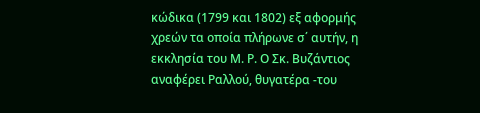κώδικα (1799 και 1802) εξ αφορμής χρεών τα οποία πλήρωνε σ΄ αυτήν, η εκκλησία του Μ. Ρ. Ο Σκ. Βυζάντιος αναφέρει Ραλλού, θυγατέρα -του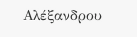Αλέξανδρου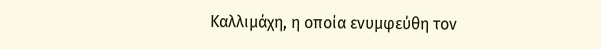Καλλιμάχη, η οποία ενυμφεύθη τον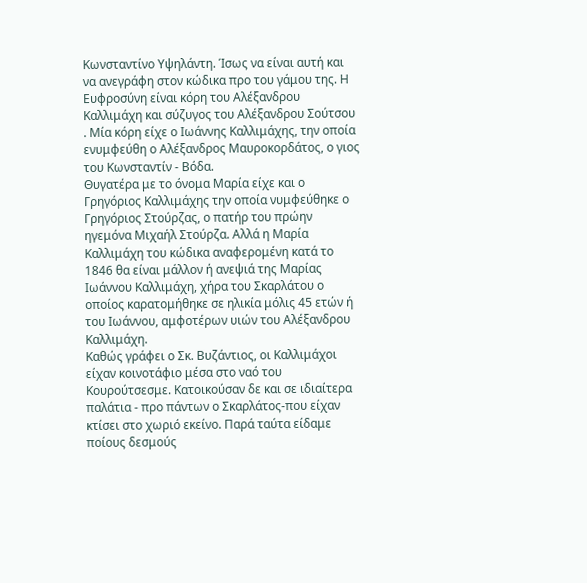Κωνσταντίνο Υψηλάντη. Ίσως να είναι αυτή και να ανεγράφη στον κώδικα προ του γάμου της. Η Ευφροσύνη είναι κόρη του Αλέξανδρου Καλλιμάχη και σύζυγος του Αλέξανδρου Σούτσου . Μία κόρη είχε ο Ιωάννης Καλλιμάχης, την οποία ενυμφεύθη ο Αλέξανδρος Μαυροκορδάτος, ο γιος του Κωνσταντίν - Βόδα.
Θυγατέρα με το όνομα Μαρία είχε και ο Γρηγόριος Καλλιμάχης την οποία νυμφεύθηκε ο Γρηγόριος Στούρζας, ο πατήρ του πρώην ηγεμόνα Μιχαήλ Στούρζα. Αλλά η Μαρία Καλλιμάχη του κώδικα αναφερομένη κατά το 1846 θα είναι μάλλον ή ανεψιά της Μαρίας Ιωάννου Καλλιμάχη, χήρα του Σκαρλάτου ο οποίος καρατομήθηκε σε ηλικία μόλις 45 ετών ή του Ιωάννου, αμφοτέρων υιών του Αλέξανδρου Καλλιμάχη.
Καθώς γράφει ο Σκ. Βυζάντιος, οι Καλλιμάχοι είχαν κοινοτάφιο μέσα στο ναό του Κουρούτσεσμε. Κατοικούσαν δε και σε ιδιαίτερα παλάτια - προ πάντων ο Σκαρλάτος-που είχαν κτίσει στο χωριό εκείνο. Παρά ταύτα είδαμε ποίους δεσμούς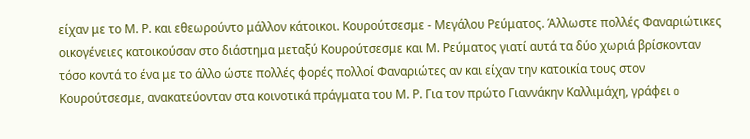είχαν με το Μ. Ρ. και εθεωρούντο μάλλον κάτοικοι. Κουρούτσεσμε - Μεγάλου Ρεύματος. Άλλωστε πολλές Φαναριώτικες οικογένειες κατοικούσαν στο διάστημα μεταξύ Κουρούτσεσμε και Μ. Ρεύματος γιατί αυτά τα δύο χωριά βρίσκονταν τόσο κοντά το ένα με το άλλο ώστε πολλές φορές πολλοί Φαναριώτες αν και είχαν την κατοικία τους στον Κουρούτσεσμε, ανακατεύονταν στα κοινοτικά πράγματα του Μ. Ρ. Για τον πρώτο Γιαννάκην Καλλιμάχη, γράφει o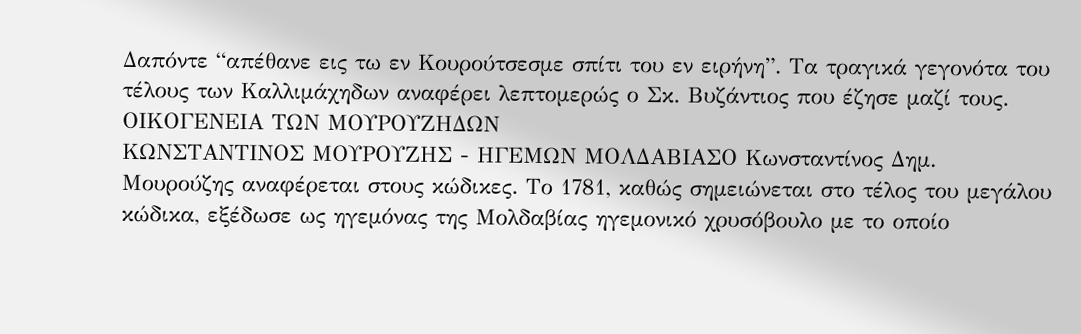Δαπόντε “απέθανε εις τω εν Κουρούτσεσμε σπίτι του εν ειρήνη”. Τα τραγικά γεγονότα του  τέλους των Καλλιμάχηδων αναφέρει λεπτομερώς ο Σκ. Βυζάντιος που έζησε μαζί τους.
ΟΙΚΟΓΕΝΕΙΑ ΤΩΝ ΜΟΥΡΟΥΖΗΔΩΝ
ΚΩΝΣΤΑΝΤΙΝΟΣ ΜΟΥΡΟΥΖΗΣ - ΗΓΕΜΩΝ ΜΟΛΔΑΒΙΑΣΟ Κωνσταντίνος Δημ. Μουρούζης αναφέρεται στους κώδικες. Το 1781, καθώς σημειώνεται στο τέλος του μεγάλου κώδικα, εξέδωσε ως ηγεμόνας της Μολδαβίας ηγεμονικό χρυσόβουλο με το οποίο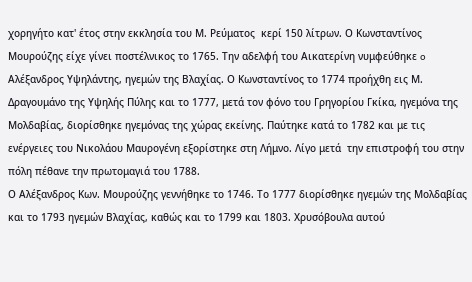χορηγήτο κατ' έτος στην εκκλησία του Μ. Ρεύματος  κερί 150 λίτρων. Ο Κωνσταντίνος Μουρούζης είχε γίνει ποστέλνικος το 1765. Την αδελφή του Αικατερίνη νυμφεύθηκε o Αλέξανδρος Υψηλάντης, ηγεμών της Βλαχίας. Ο Κωνσταντίνος το 1774 προήχθη εις Μ. Δραγουμάνο της Υψηλής Πύλης και το 1777, μετά τον φόνο του Γρηγορίου Γκίκα, ηγεμόνα της Μολδαβίας, διορίσθηκε ηγεμόνας της χώρας εκείνης. Παύτηκε κατά το 1782 και με τις ενέργειες του Νικολάου Μαυρογένη εξορίστηκε στη Λήμνο. Λίγο μετά  την επιστροφή του στην πόλη πέθανε την πρωτομαγιά του 1788.
Ο Αλέξανδρος Κων. Μουρούζης γεννήθηκε το 1746. Το 1777 διορίσθηκε ηγεμών της Μολδαβίας και το 1793 ηγεμών Βλαχίας, καθώς και το 1799 και 1803. Χρυσόβουλα αυτού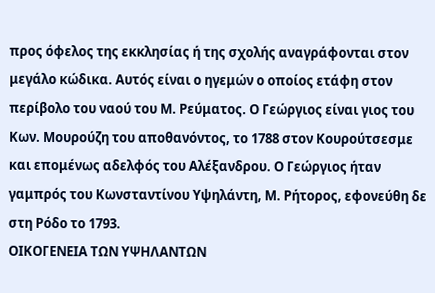προς όφελος της εκκλησίας ή της σχολής αναγράφονται στον μεγάλο κώδικα. Αυτός είναι ο ηγεμών ο οποίος ετάφη στον περίβολο του ναού του Μ. Ρεύματος. Ο Γεώργιος είναι γιος του Κων. Μουρούζη του αποθανόντος, το 1788 στον Κουρούτσεσμε και επομένως αδελφός του Αλέξανδρου. Ο Γεώργιος ήταν γαμπρός του Κωνσταντίνου Υψηλάντη, Μ. Ρήτορος, εφονεύθη δε στη Ρόδο το 1793.
ΟΙΚΟΓΕΝΕΙΑ ΤΩΝ ΥΨΗΛΑΝΤΩΝ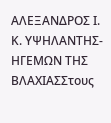ΑΛΕΞΑΝΔΡΟΣ Ι. Κ. ΥΨΗΛΑΝΤΗΣ-ΗΓΕΜΩΝ ΤΗΣ ΒΛΑΧΙΑΣΣτους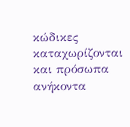κώδικες καταχωρίζονται και πρόσωπα ανήκοντα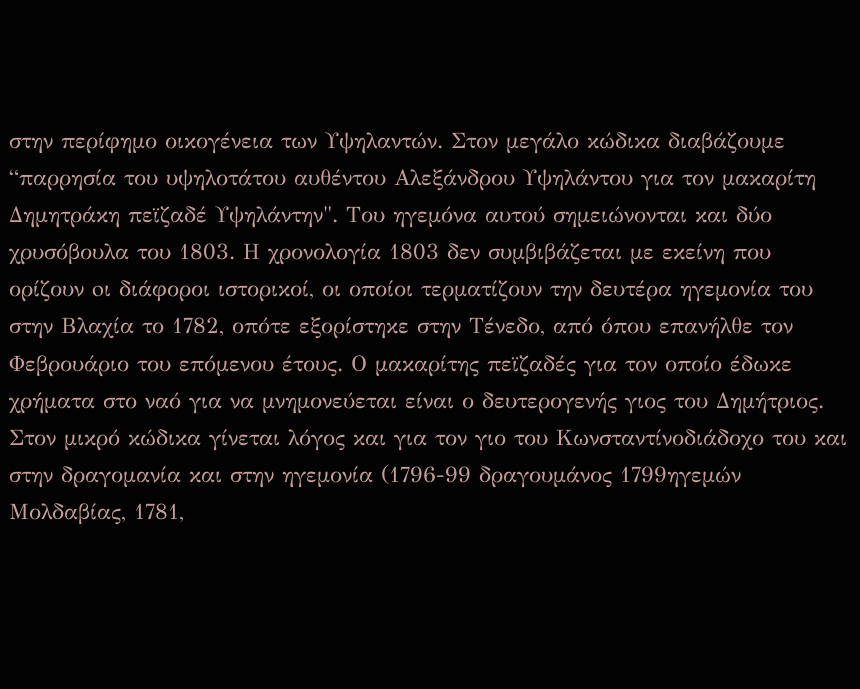στην περίφημο οικογένεια των Υψηλαντών. Στον μεγάλο κώδικα διαβάζουμε “παρρησία του υψηλοτάτου αυθέντου Αλεξάνδρου Υψηλάντου για τον μακαρίτη Δημητράκη πεϊζαδέ Υψηλάντην". Του ηγεμόνα αυτού σημειώνονται και δύο χρυσόβουλα του 1803. Η χρονολογία 1803 δεν συμβιβάζεται με εκείνη που ορίζουν oι διάφοροι ιστορικοί, οι οποίοι τερματίζουν την δευτέρα ηγεμονία του στην Βλαχία το 1782, οπότε εξορίστηκε στην Τένεδο, από όπου επανήλθε τον Φεβρουάριο του επόμενου έτους. Ο μακαρίτης πεϊζαδές για τον οποίο έδωκε χρήματα στο ναό για να μνημονεύεται είναι ο δευτερογενής γιος του Δημήτριος. Στον μικρό κώδικα γίνεται λόγος και για τον γιο του Κωνσταντίνοδιάδοχο του και στην δραγομανία και στην ηγεμονία (1796-99 δραγουμάνος 1799ηγεμών Μολδαβίας, 1781,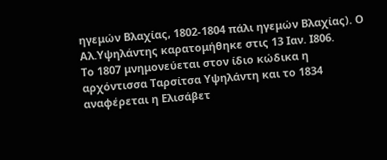ηγεμών Βλαχίας, 1802-1804 πάλι ηγεμών Βλαχίας). Ο Αλ.Υψηλάντης καρατομήθηκε στις 13 Ιαν. Ι806.
Το 1807 μνημονεύεται στον ίδιο κώδικα η αρχόντισσα Ταρσίτσα Υψηλάντη και το 1834 αναφέρεται η Ελισάβετ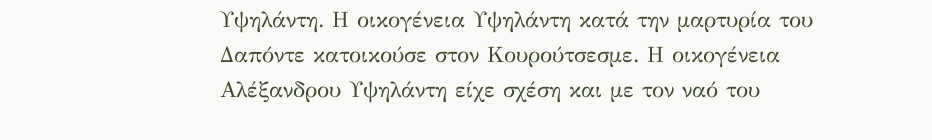Υψηλάντη. Η οικογένεια Υψηλάντη κατά την μαρτυρία του Δαπόντε κατοικούσε στον Κουρούτσεσμε. Η οικογένεια Αλέξανδρου Υψηλάντη είχε σχέση και με τον ναό του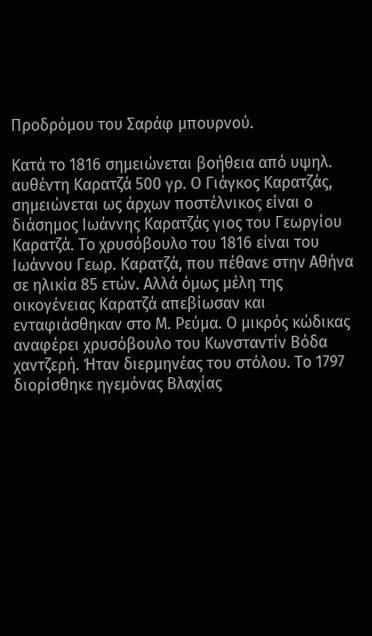Προδρόμου του Σαράφ μπουρνού.

Κατά το 1816 σημειώνεται βοήθεια από υψηλ. αυθέντη Καρατζά 500 γρ. Ο Γιάγκος Καρατζάς, σημειώνεται ως άρχων ποστέλνικος είναι ο διάσημος Ιωάννης Καρατζάς γιος του Γεωργίου Καρατζά. Το χρυσόβουλο του 1816 είναι του Ιωάννου Γεωρ. Καρατζά, που πέθανε στην Αθήνα σε ηλικία 85 ετών. Αλλά όμως μέλη της οικογένειας Καρατζά απεβίωσαν και ενταφιάσθηκαν στο Μ. Ρεύμα. Ο μικρός κώδικας αναφέρει χρυσόβουλο του Κωνσταντίν Βόδα χαντζερή. Ήταν διερμηνέας του στόλου. Το 1797 διορίσθηκε ηγεμόνας Βλαχίας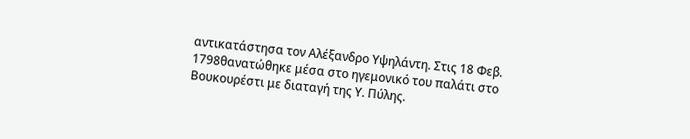αντικατάστησα τον Αλέξανδρο Υψηλάντη. Στις 18 Φεβ. 1798θανατώθηκε μέσα στο ηγεμονικό του παλάτι στο Βουκουρέστι με διαταγή της Υ. Πύλης.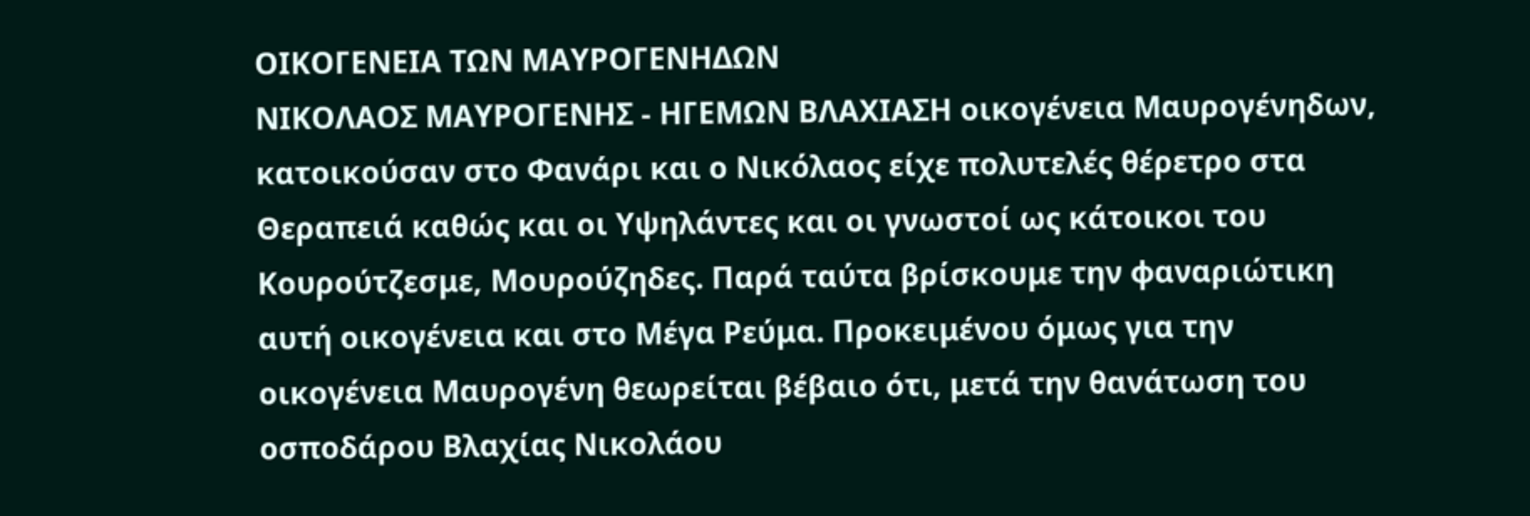ΟΙΚΟΓΕΝΕΙΑ ΤΩΝ ΜΑΥΡΟΓΕΝΗΔΩΝ
ΝΙΚΟΛΑΟΣ ΜΑΥΡΟΓΕΝΗΣ - ΗΓΕΜΩΝ ΒΛΑΧΙΑΣΗ οικογένεια Μαυρογένηδων, κατοικούσαν στο Φανάρι και ο Νικόλαος είχε πολυτελές θέρετρο στα Θεραπειά καθώς και οι Υψηλάντες και οι γνωστοί ως κάτοικοι του Κουρούτζεσμε, Μουρούζηδες. Παρά ταύτα βρίσκουμε την φαναριώτικη αυτή οικογένεια και στο Μέγα Ρεύμα. Προκειμένου όμως για την οικογένεια Μαυρογένη θεωρείται βέβαιο ότι, μετά την θανάτωση του οσποδάρου Βλαχίας Νικολάου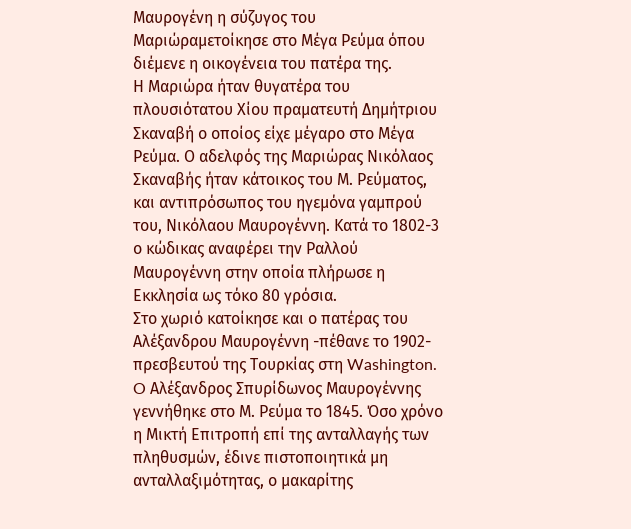Μαυρογένη η σύζυγος του Μαριώραμετοίκησε στο Μέγα Ρεύμα όπου διέμενε η οικογένεια του πατέρα της.
Η Μαριώρα ήταν θυγατέρα του πλουσιότατου Χίου πραματευτή Δημήτριου Σκαναβή ο οποίος είχε μέγαρο στο Μέγα Ρεύμα. Ο αδελφός της Μαριώρας Νικόλαος Σκαναβής ήταν κάτοικος του Μ. Ρεύματος, και αντιπρόσωπος του ηγεμόνα γαμπρού του, Νικόλαου Μαυρογέννη. Κατά το 1802-3 ο κώδικας αναφέρει την Ραλλού Μαυρογέννη στην οποία πλήρωσε η Εκκλησία ως τόκο 80 γρόσια.
Στο χωριό κατοίκησε και ο πατέρας του Αλέξανδρου Μαυρογέννη -πέθανε το 1902-πρεσβευτού της Τουρκίας στη Washington. O Αλέξανδρος Σπυρίδωνος Μαυρoγέννης γεννήθηκε στο Μ. Ρεύμα το 1845. Όσο χρόνο η Μικτή Επιτροπή επί της ανταλλαγής των πληθυσμών, έδινε πιστοποιητικά μη ανταλλαξιμότητας, ο μακαρίτης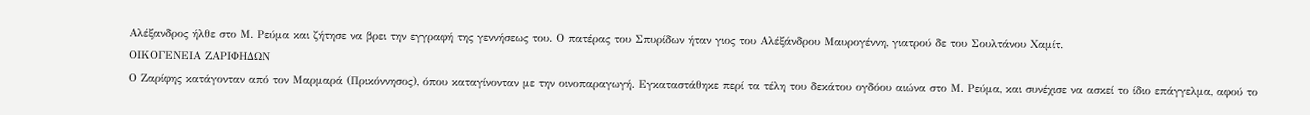Αλέξανδρος ήλθε στο Μ. Ρεύμα και ζήτησε να βρει την εγγραφή της γεννήσεως του. Ο πατέρας του Σπυρίδων ήταν γιος του Αλέξάνδρου Μαυρογέννη, γιατρού δε του Σουλτάνου Χαμίτ.
ΟΙΚΟΓΕΝΕΙΑ ΖΑΡΙΦΗΔΩΝ
Ο Ζαρίφης κατάγονταν από τον Μαρμαρά (Πρικόννησος), όπου καταγίνονταν με την οινοπαραγωγή. Εγκαταστάθηκε περί τα τέλη του δεκάτου ογδόου αιώνα στο Μ. Ρεύμα, και συνέχισε να ασκεί το ίδιο επάγγελμα, αφού το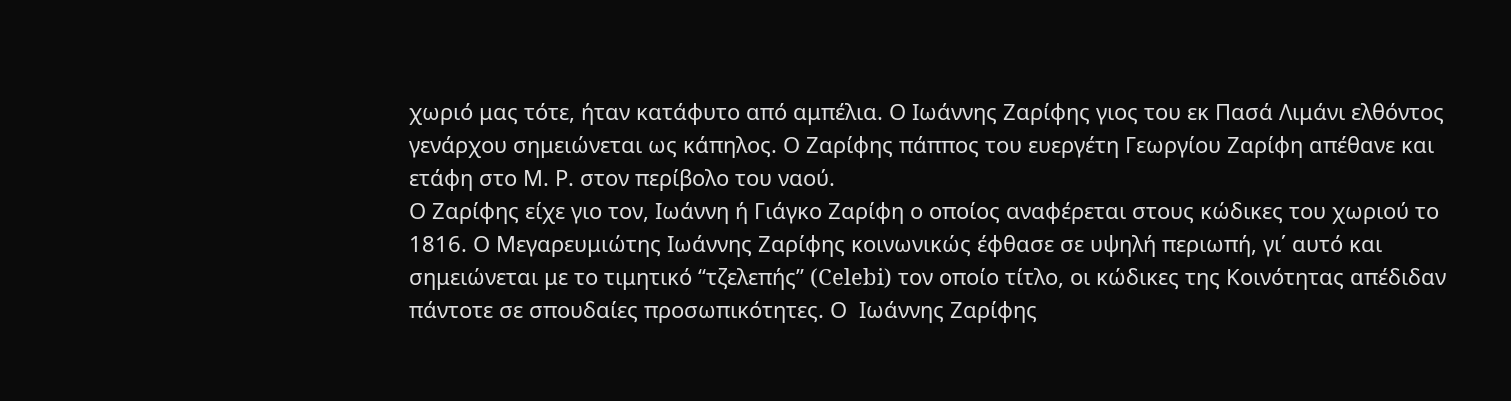χωριό μας τότε, ήταν κατάφυτο από αμπέλια. Ο Ιωάννης Ζαρίφης γιος του εκ Πασά Λιμάνι ελθόντος γενάρχου σημειώνεται ως κάπηλος. Ο Ζαρίφης πάππος του ευεργέτη Γεωργίου Ζαρίφη απέθανε και ετάφη στο Μ. Ρ. στον περίβολο του ναού.
Ο Ζαρίφης είχε γιο τον, Ιωάννη ή Γιάγκο Ζαρίφη ο οποίος αναφέρεται στους κώδικες του χωριού το 1816. Ο Μεγαρευμιώτης Ιωάννης Ζαρίφης κοινωνικώς έφθασε σε υψηλή περιωπή, γι΄ αυτό και σημειώνεται με το τιμητικό “τζελεπής” (Celebi) τον οποίο τίτλο, οι κώδικες της Κοινότητας απέδιδαν πάντοτε σε σπουδαίες προσωπικότητες. Ο  Ιωάννης Ζαρίφης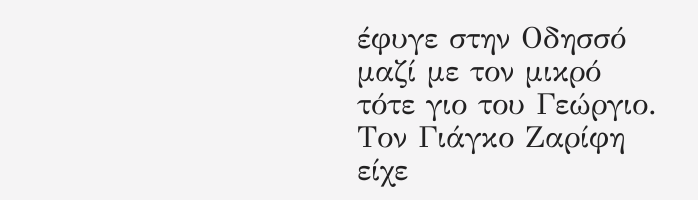έφυγε στην Οδησσό μαζί με τον μικρό τότε γιο του Γεώργιο. Τον Γιάγκο Ζαρίφη είχε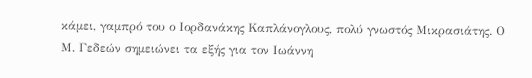κάμει, γαμπρό του ο Ιορδανάκης Καπλάνογλους, πολύ γνωστός Μικρασιάτης. Ο Μ. Γεδεών σημειώνει τα εξής για τον Ιωάννη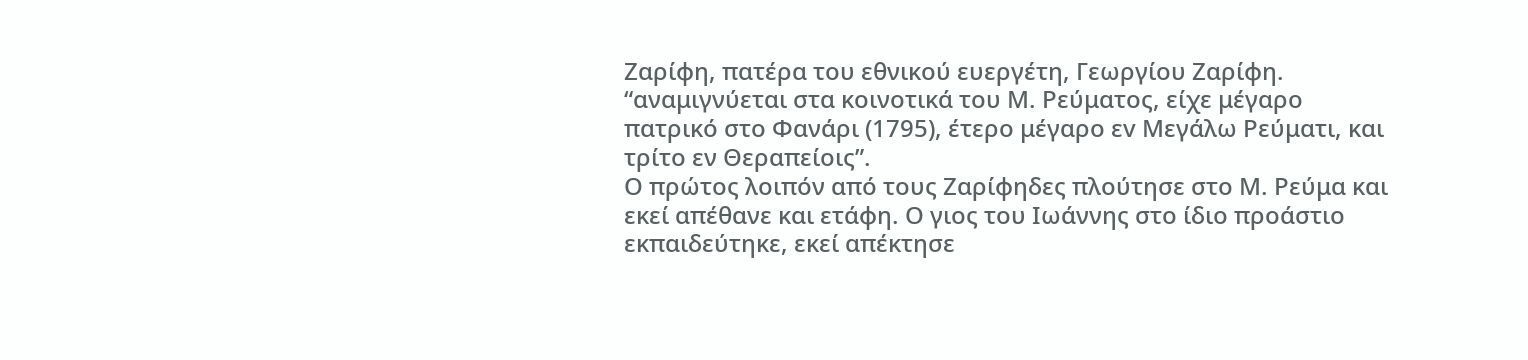Ζαρίφη, πατέρα του εθνικού ευεργέτη, Γεωργίου Ζαρίφη. “αναμιγνύεται στα κοινοτικά του Μ. Ρεύματος, είχε μέγαρο πατρικό στο Φανάρι (1795), έτερο μέγαρο εv Μεγάλω Ρεύματι, και τρίτο εν Θεραπείοις”.
Ο πρώτος λοιπόν από τους Ζαρίφηδες πλούτησε στο Μ. Ρεύμα και εκεί απέθανε και ετάφη. Ο γιος του Ιωάννης στο ίδιο προάστιο εκπαιδεύτηκε, εκεί απέκτησε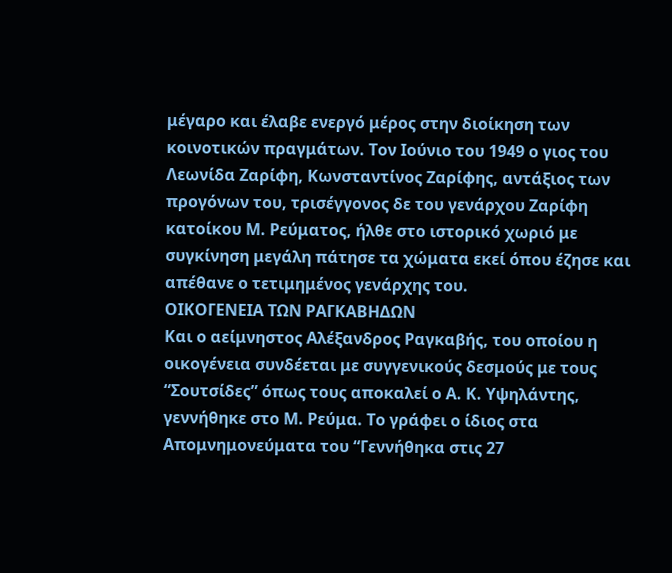μέγαρο και έλαβε ενεργό μέρος στην διοίκηση των κοινοτικών πραγμάτων. Τον Ιούνιο του 1949 ο γιος του Λεωνίδα Ζαρίφη, Κωνσταντίνος Ζαρίφης, αντάξιος των προγόνων του, τρισέγγονος δε του γενάρχου Ζαρίφη κατοίκου Μ. Ρεύματος, ήλθε στο ιστορικό χωριό με συγκίνηση μεγάλη πάτησε τα χώματα εκεί όπου έζησε και απέθανε ο τετιμημένος γενάρχης του.
ΟΙΚΟΓΕΝΕΙΑ ΤΩΝ ΡΑΓΚΑΒΗΔΩΝ
Και ο αείμνηστος Αλέξανδρος Ραγκαβής, του οποίου η οικογένεια συνδέεται με συγγενικούς δεσμούς με τους “Σουτσίδες” όπως τους αποκαλεί ο Α. Κ. Υψηλάντης, γεννήθηκε στο Μ. Ρεύμα. Το γράφει ο ίδιος στα Απομνημονεύματα του “Γεννήθηκα στις 27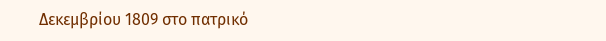Δεκεμβρίου 1809 στο πατρικό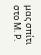μας σπίτι στο Μ. Ρ.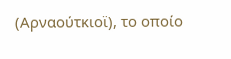(Αρναούτκιοϊ), το οποίο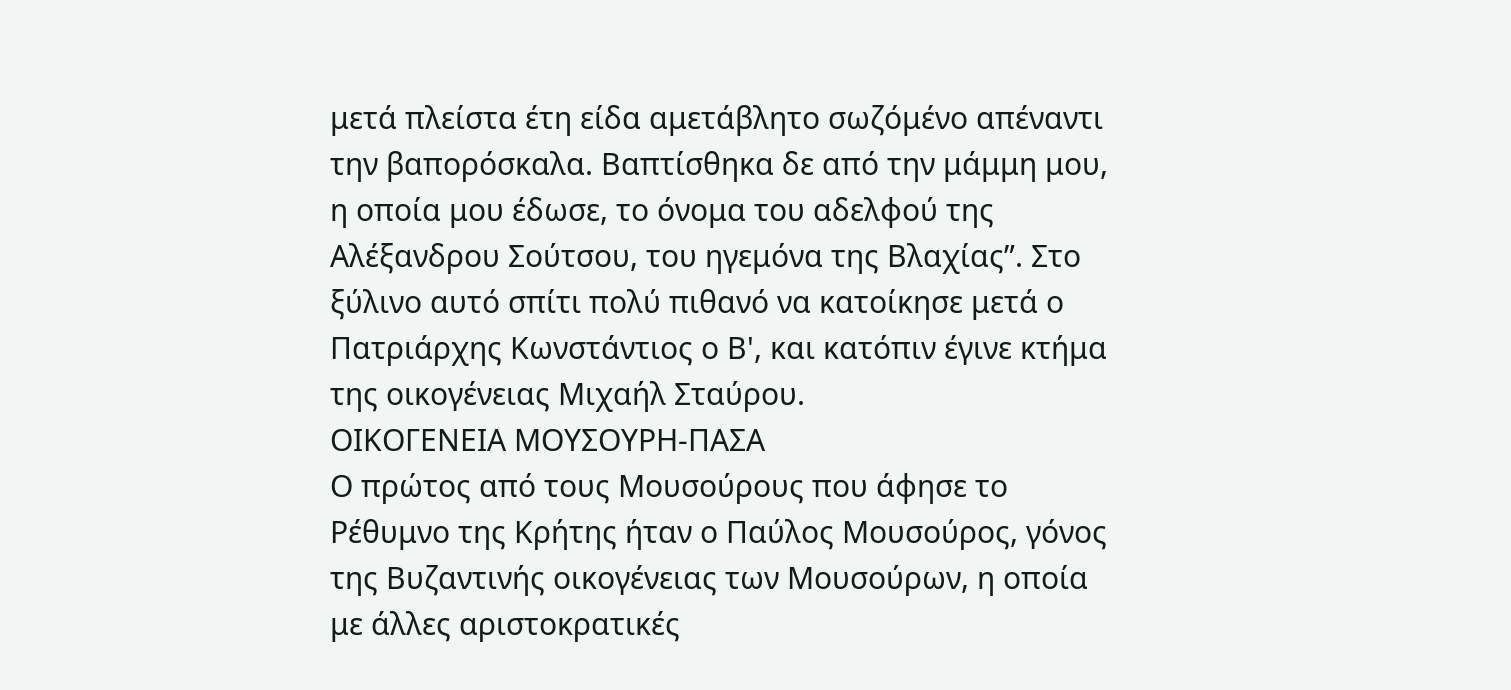μετά πλείστα έτη είδα αμετάβλητο σωζόμένο απέναντι την βαπορόσκαλα. Βαπτίσθηκα δε από την μάμμη μου, η οποία μου έδωσε, το όνομα του αδελφού της Αλέξανδρου Σούτσου, του ηγεμόνα της Βλαχίας”. Στο ξύλινο αυτό σπίτι πολύ πιθανό να κατοίκησε μετά ο Πατριάρχης Κωνστάντιος ο Β', και κατόπιν έγινε κτήμα της οικογένειας Μιχαήλ Σταύρου.
ΟΙΚΟΓΕΝΕΙΑ ΜΟΥΣΟΥΡΗ-ΠΑΣΑ
Ο πρώτος από τους Μουσούρους που άφησε το Ρέθυμνο της Κρήτης ήταν ο Παύλος Μουσούρος, γόνος της Βυζαντινής οικογένειας των Μουσούρων, η οποία με άλλες αριστοκρατικές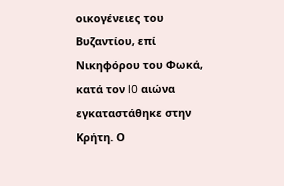οικογένειες του Βυζαντίου, επί Νικηφόρου του Φωκά, κατά τον l0 αιώνα εγκαταστάθηκε στην Κρήτη. Ο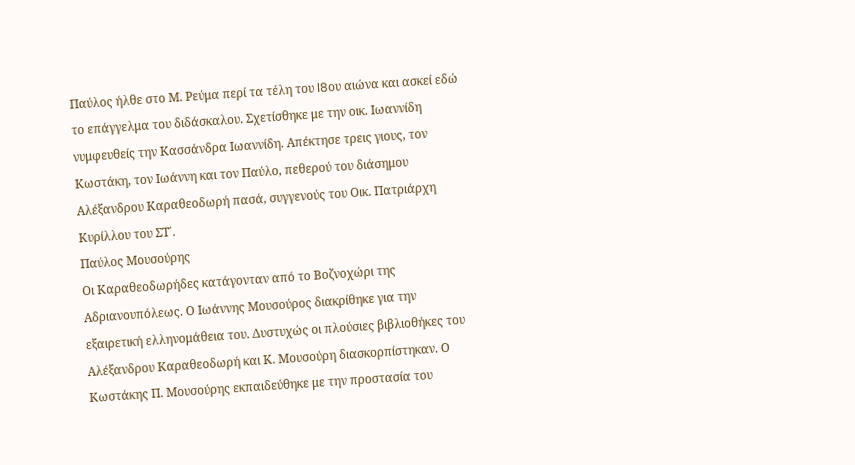Παύλος ήλθε στο Μ. Ρεύμα περί τα τέλη του l8ου αιώνα και ασκεί εδώ το επάγγελμα του διδάσκαλου. Σχετίσθηκε με την oικ. Ιωαννίδη νυμφευθείς την Κασσάνδρα Ιωαννίδη. Απέκτησε τρεις γιους, τον Κωστάκη, τον Ιωάννη και τον Παύλο, πεθερού του διάσημου Αλέξανδρου Καραθεοδωρή πασά, συγγενούς του Οικ. Πατριάρχη Κυρίλλου του ΣΤ΄.
Παύλος Μουσούρης
Oι Καραθεοδωρήδες κατάγονταν από το Βοζνοχώρι της Αδριανουπόλεως. Ο Ιωάννης Μουσούρος διακρίθηκε για την εξαιρετική ελληνομάθεια του. Δυστυχώς οι πλούσιες βιβλιοθήκες του Αλέξανδρου Καραθεοδωρή και Κ. Μουσούρη διασκορπίστηκαν. Ο Κωστάκης Π. Μουσούρης εκπαιδεύθηκε με την προστασία του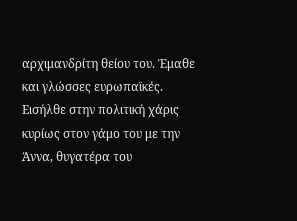αρχιμανδρίτη θείου του. Έμαθε και γλώσσες ευρωπαϊκές. Εισήλθε στην πολιτική χάρις κυρίως στον γάμο του με την Άννα, θυγατέρα του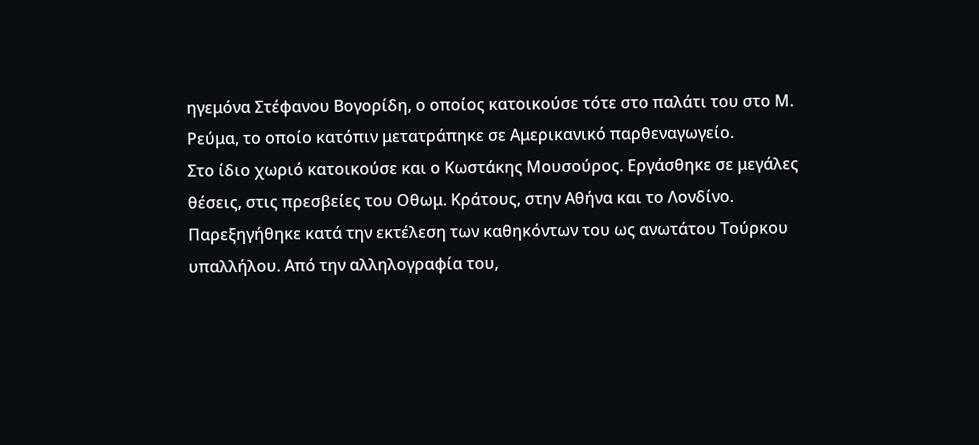ηγεμόνα Στέφανου Βoγορίδη, ο οποίος κατοικούσε τότε στο παλάτι του στο Μ. Ρεύμα, το οποίο κατόπιν μετατράπηκε σε Αμερικανικό παρθεναγωγείο.
Στο ίδιο χωριό κατοικούσε και ο Κωστάκης Μουσούρος. Εργάσθηκε σε μεγάλες θέσεις, στις πρεσβείες του Οθωμ. Κράτους, στην Αθήνα και το Λονδίνο. Παρεξηγήθηκε κατά την εκτέλεση των καθηκόντων του ως ανωτάτου Τούρκου υπαλλήλου. Από την αλληλογραφία του,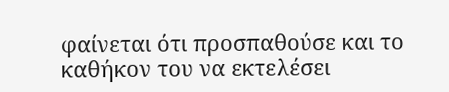φαίνεται ότι προσπαθούσε και το καθήκον του να εκτελέσει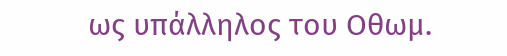ως υπάλληλος του Οθωμ.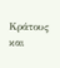Κράτους και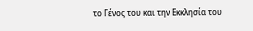το Γένος του και την Εκκλησία του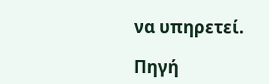να υπηρετεί.

Πηγή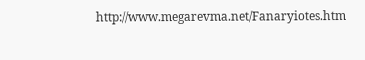http://www.megarevma.net/Fanaryiotes.htm